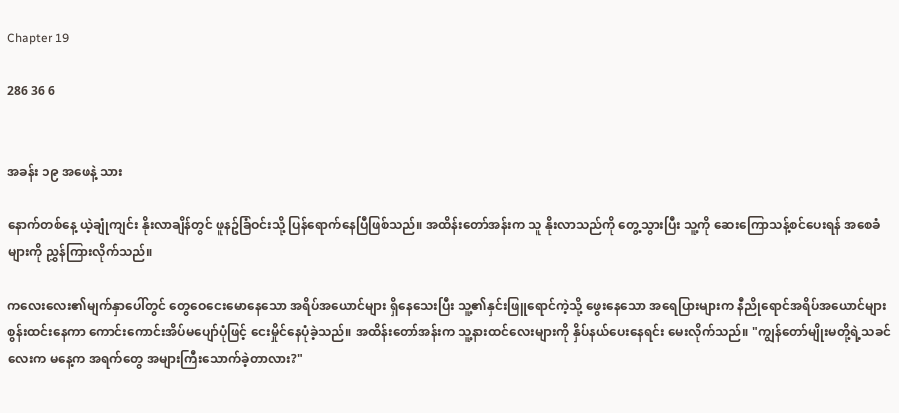Chapter 19

286 36 6


အခန်း ၁၉ အဖေနဲ့ သား

နောက်တစ်နေ့ ယဲ့ချုံကျင်း နိုးလာချိန်တွင် ဖူနဥ်ခြံဝင်းသို့ ပြန်ရောက်နေပြီဖြစ်သည်။ အထိန်းတော်အန်းက သူ နိုးလာသည်ကို တွေ့သွားပြီး သူ့ကို ဆေးကြောသန့်စင်ပေးရန် အစေခံများကို ညွှန်ကြားလိုက်သည်။

ကလေးလေး၏မျက်နှာပေါ်တွင် တွေဝေငေးမော‌နေသော အရိပ်အယောင်များ ရှိနေသေးပြီး သူ့၏နှင်းဖြူရောင်ကဲ့သို့ ဖွေးနေသော အရေပြားများက နီညိုရောင်အရိပ်အယောင်များ စွန်းထင်းနေကာ ကောင်းကောင်းအိပ်မပျော်ပုံဖြင့် ငေးမှိုင်နေပုံခဲ့သည်။ အထိန်းတော်အန်းက သူ့နားထင်လေးများကို နှိပ်နယ်ပေးနေရင်း မေးလိုက်သည်။ "ကျွန်တော်မျိုးမတို့ရဲ့သခင်လေးက မနေ့က အရက်တွေ အများကြီးသောက်ခဲ့တာလား?"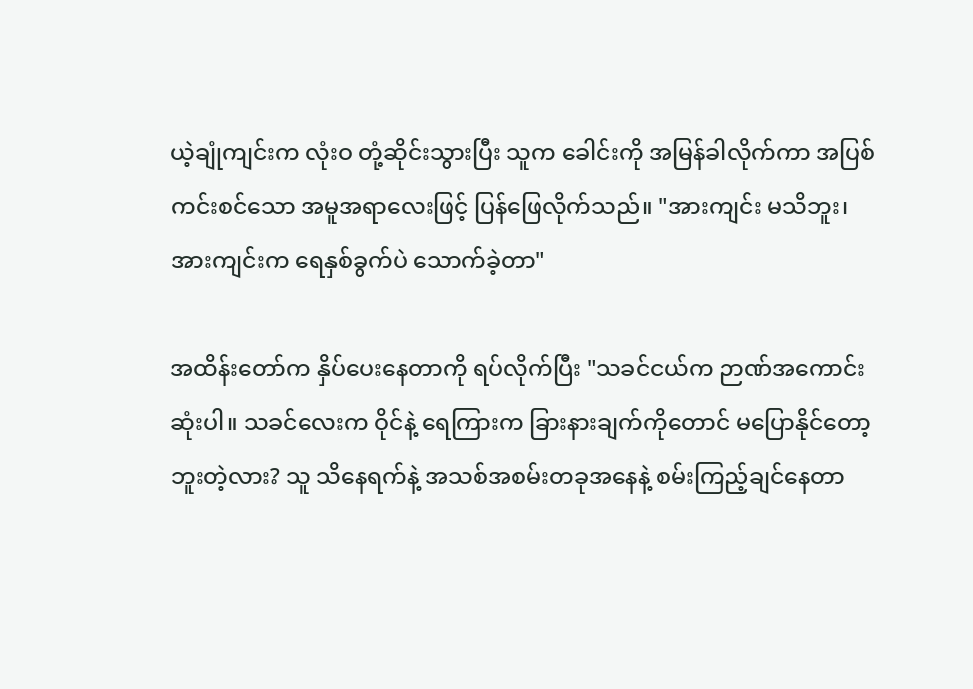ယဲ့ချုံကျင်းက လုံးဝ တုံ့ဆိုင်းသွားပြီး သူက ခေါင်းကို အမြန်ခါလိုက်ကာ အပြစ်ကင်းစင်သော အမူအရာလေးဖြင့် ပြန်ဖြေလိုက်သည်။ "အားကျင်း မသိဘူး၊ အားကျင်းက ရေနှစ်ခွက်ပဲ သောက်ခဲ့တာ"

အထိန်းတော်က နှိပ်ပေးနေတာကို ရပ်လိုက်ပြီး "သခင်ငယ်က ဉာဏ်အကောင်းဆုံးပါ။ သခင်လေးက ဝိုင်နဲ့ ရေကြားက ခြားနားချက်ကိုတောင် မပြောနိုင်တော့ဘူးတဲ့လား? သူ သိနေရက်နဲ့ အသစ်အစမ်းတခုအနေနဲ့ စမ်းကြည့်ချင်နေတာ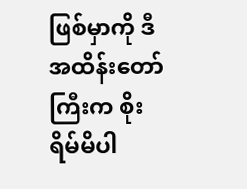ဖြစ်မှာကို ဒီအထိန်းတော်ကြီးက စိုးရိမ်မိပါ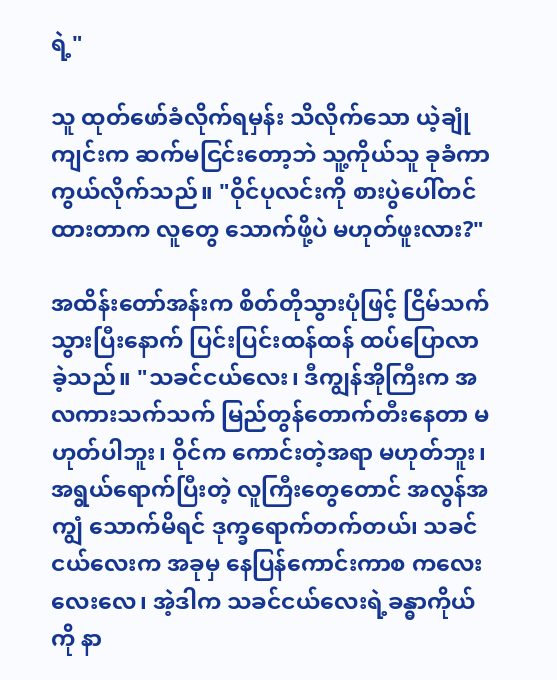ရဲ့"

သူ ထုတ်ဖော်ခံလိုက်ရမှန်း သိလိုက်သော ယဲ့ချုံကျင်းက ဆက်မငြင်းတော့ဘဲ သူ့ကိုယ်သူ ခုခံကာကွယ်လိုက်သည်။ "ဝိုင်ပုလင်းကို စားပွဲပေါ်တင်ထားတာက လူတွေ သောက်ဖို့ပဲ မဟုတ်ဖူးလား?"

အထိန်းတော်အန်းက စိတ်တိုသွားပုံဖြင့် ငြိမ်သက်သွားပြီးနောက် ပြင်းပြင်းထန်ထန် ထပ်ပြောလာခဲ့သည်။ "သခင်ငယ်လေး၊ ဒီကျွန်အိုကြီးက အလကားသက်သက် မြည်တွန်တောက်တီးနေတာ မဟုတ်ပါဘူး၊ ဝိုင်က ကောင်းတဲ့အရာ မဟုတ်ဘူး၊ အရွယ်ရောက်ပြီးတဲ့ လူကြီးတွေတောင် အလွန်အကျွံ သောက်မိရင် ဒုက္ခရောက်တက်တယ်၊ သခင်ငယ်လေးက အခုမှ နေပြန်ကောင်းကာစ ကလေးလေးလေ၊ အဲ့ဒါက သခင်ငယ်လေးရဲ့ခန္ဓာကိုယ်ကို နာ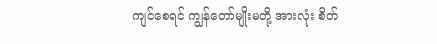ကျင်စေရင် ကျွန်တော်မျိုးမတို့ အားလုံး စိတ်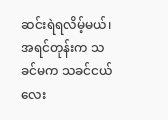ဆင်းရဲရလိမ့်မယ်၊ အရင်တုန်းက သခင်မက သခင်ငယ်လေး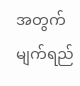အတွက် မျက်ရည်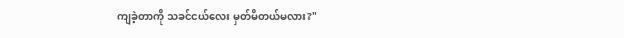ကျခဲ့တာကို သခင်ငယ်လေး မှတ်မိတယ်မလား?"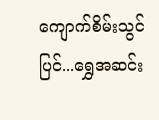ကျောက်စိမ်းသွင်ပြင်...ရွှေအဆင်း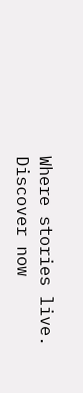Where stories live. Discover now